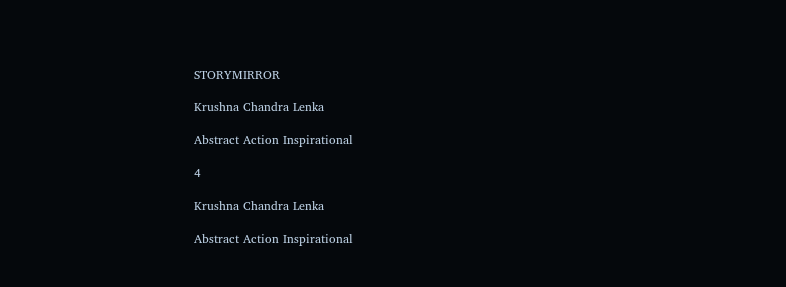STORYMIRROR

Krushna Chandra Lenka

Abstract Action Inspirational

4

Krushna Chandra Lenka

Abstract Action Inspirational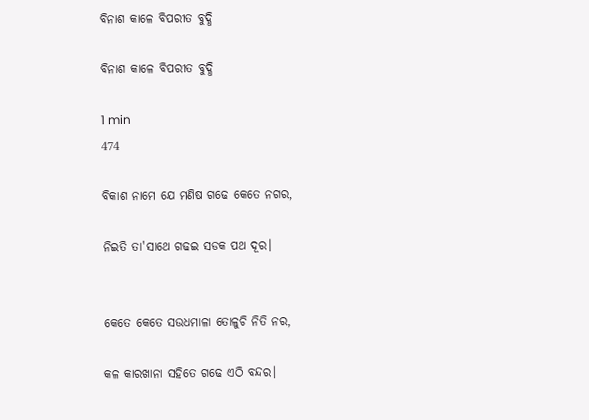ବିନାଶ କାଳେ ବିପରୀତ ବୁଦ୍ଧି

ବିନାଶ କାଳେ ବିପରୀତ ବୁଦ୍ଧି

1 min
474

ବିକାଶ ନାମେ ଯେ ମଣିଷ ଗଢେ କେତେ ନଗର,

ନିଇତି ତା'ସାଥେ ଗଢଇ ସଡକ ପଥ ଦୂର।


କେତେ କେତେ ସଉଧମାଳା ତୋଳୁଚି ନିତି ନର,

କଳ କାରଖାନା ସହିତେ ଗଢେ ଏଠି ବନ୍ଦର।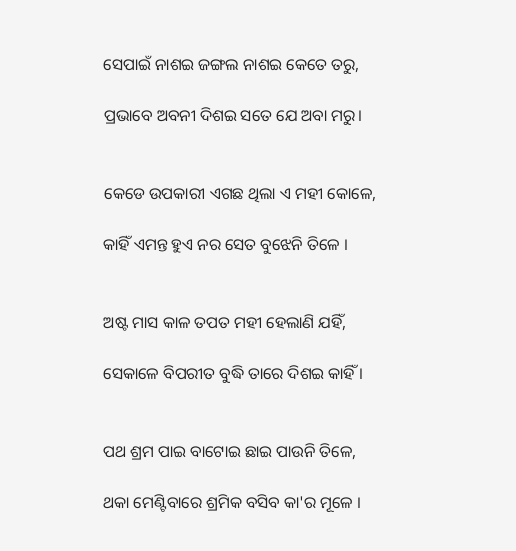ସେପାଇଁ ନାଶଇ ଜଙ୍ଗଲ ନାଶଇ କେତେ ତରୁ,

ପ୍ରଭାବେ ଅବନୀ ଦିଶଇ ସତେ ଯେ ଅବା ମରୁ।


କେଡେ ଉପକାରୀ ଏଗଛ ଥିଲା ଏ ମହୀ କୋଳେ,

କାହିଁ ଏମନ୍ତ ହୁଏ ନର ସେତ ବୁଝେନି ତିଳେ ।


ଅଷ୍ଟ ମାସ କାଳ ତପତ ମହୀ ହେଲାଣି ଯହିଁ,

ସେକାଳେ ବିପରୀତ ବୁଦ୍ଧି ତାରେ ଦିଶଇ କାହିଁ ।


ପଥ ଶ୍ରମ ପାଇ ବାଟୋଇ ଛାଇ ପାଉନି ତିଳେ,

ଥକା ମେଣ୍ଟିବାରେ ଶ୍ରମିକ ବସିବ କା'ର ମୂଳେ ।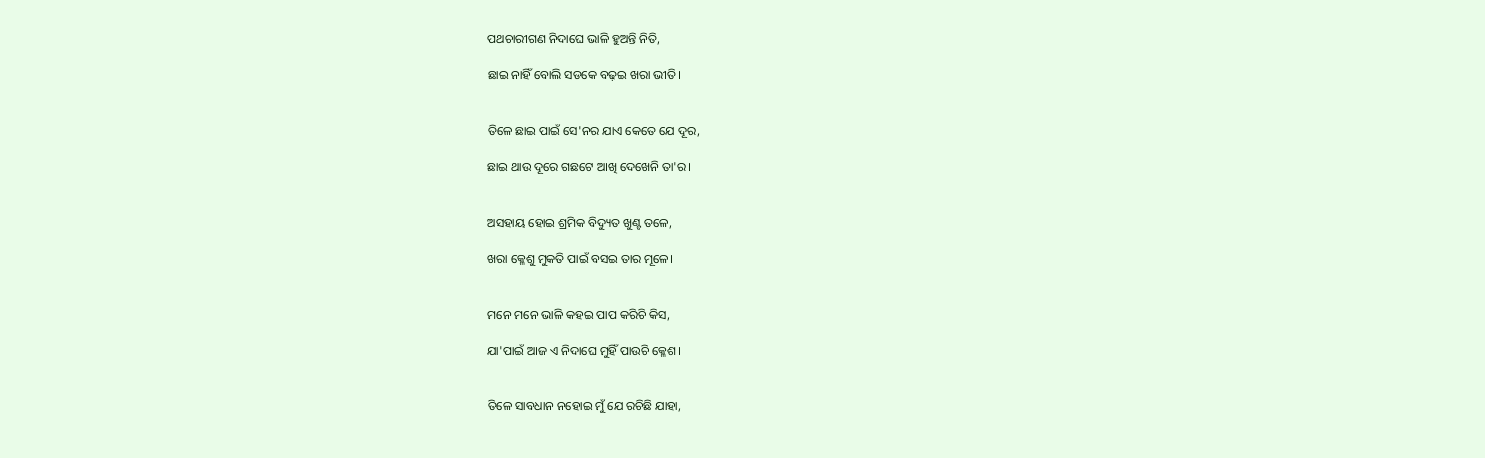ପଥଚାରୀଗଣ ନିଦାଘେ ଭାଳି ହୁଅନ୍ତି ନିତି,

ଛାଇ ନାହିଁ ବୋଲି ସଡକେ ବଢ଼ଇ ଖରା ଭୀତି।


ତିଳେ ଛାଇ ପାଇଁ ସେ'ନର ଯାଏ କେତେ ଯେ ଦୂର,

ଛାଇ ଥାଉ ଦୂରେ ଗଛଟେ ଆଖି ଦେଖେନି ତା'ର।


ଅସହାୟ ହୋଇ ଶ୍ରମିକ ବିଦ୍ୟୁତ ଖୁଣ୍ଟ ତଳେ,

ଖରା କ୍ଳେଶୁ ମୁକତି ପାଇଁ ବସଇ ତାର ମୂଳେ।


ମନେ ମନେ ଭାଳି କହଇ ପାପ କରିଚି କିସ,

ଯା'ପାଇଁ ଆଜ ଏ ନିଦାଘେ ମୁହିଁ ପାଉଚି କ୍ଳେଶ।


ତିଳେ ସାବଧାନ ନହୋଇ ମୁଁ ଯେ ରଚିଛି ଯାହା,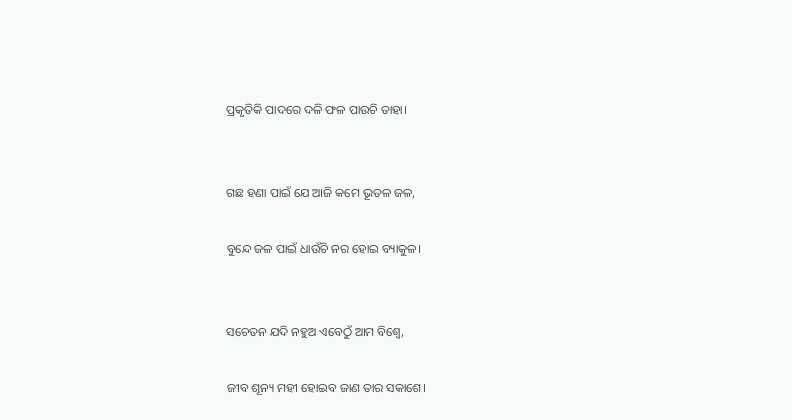ପ୍ରକୃତିକି ପାଦରେ ଦଳି ଫଳ ପାଉଚି ତାହା।


ଗଛ ହଣା ପାଇଁ ଯେ ଆଜି କମେ ଭୂତଳ ଜଳ,

ବୁନ୍ଦେ ଜଳ ପାଇଁ ଧାଉଁଚି ନର ହୋଇ ବ୍ୟାକୁଳ।


ସଚେତନ ଯଦି ନହୁଅ ଏବେଠୁଁ ଆମ ବିଶ୍ୱେ,

ଜୀବ ଶୂନ୍ୟ ମହୀ ହୋଇବ ଜାଣ ତାର ସକାଶେ।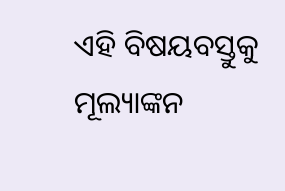ଏହି ବିଷୟବସ୍ତୁକୁ ମୂଲ୍ୟାଙ୍କନ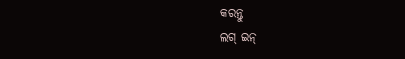କରନ୍ତୁ
ଲଗ୍ ଇନ୍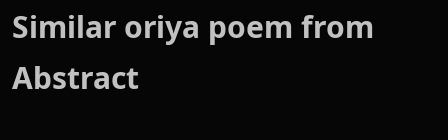Similar oriya poem from Abstract